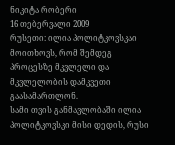ნიკიტა რობერი
16 თებერვალი 2009
რუსეთი: ილია პოლიტკოვსკაი მოითხოვს, რომ შემდეგ პროცესზე მკვლელი და მკვლელობის დამკვეთი გაასამართლონ.
სამი თვის განმავლობაში ილია პოლიტკოვსკი მისი დედის, რუსი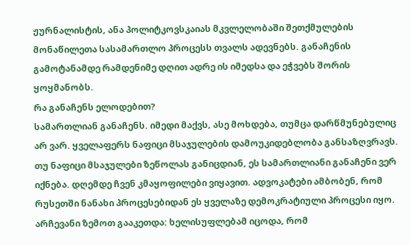ჟურნალისტის, ანა პოლიტკოვსკაიას მკვლელობაში შეთქმულების მონაწილეთა სასამართლო პროცესს თვალს ადევნებს. განაჩენის გამოტანამდე რამდენიმე დღით ადრე ის იმედსა და ეჭვებს შორის ყოყმანობს.
რა განაჩენს ელოდებით?
სამართლიან განაჩენს. იმედი მაქვს, ასე მოხდება, თუმცა დარწმუნებულიც არ ვარ. ყველაფერს ნაფიცი მსაჯულების დამოუკიდებლობა განსაზღვრავს. თუ ნაფიცი მსაჯულები ზეწოლას განიცდიან, ეს სამართლიანი განაჩენი ვერ იქნება. დღემდე ჩვენ კმაყოფილები ვიყავით. ადვოკატები ამბობენ, რომ რუსეთში ნანახი პროცესებიდან ეს ყველაზე დემოკრატიული პროცესი იყო. არჩევანი ზემოთ გააკეთდა: ხელისუფლებამ იცოდა, რომ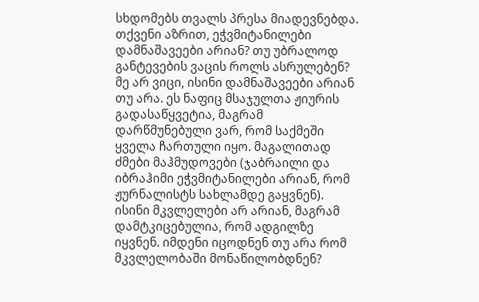სხდომებს თვალს პრესა მიადევნებდა.
თქვენი აზრით, ეჭვმიტანილები დამნაშავეები არიან? თუ უბრალოდ განტევების ვაცის როლს ასრულებენ?
მე არ ვიცი, ისინი დამნაშავეები არიან თუ არა. ეს ნაფიც მსაჯულთა ჟიურის გადასაწყვეტია, მაგრამ დარწმუნებული ვარ, რომ საქმეში ყველა ჩართული იყო. მაგალითად ძმები მაჰმუდოვები (ჯაბრაილი და იბრაჰიმი ეჭვმიტანილები არიან, რომ ჟურნალისტს სახლამდე გაყვნენ). ისინი მკვლელები არ არიან, მაგრამ დამტკიცებულია, რომ ადგილზე იყვნენ. იმდენი იცოდნენ თუ არა რომ მკვლელობაში მონაწილობდნენ?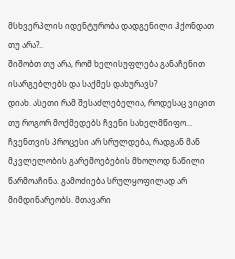მსხვერპლის იდენტურობა დადგენილი ჰქონდათ თუ არა?..
შიშობთ თუ არა, რომ ხელისუფლება განაჩენით ისარგებლებს და საქმეს დახურავს?
დიახ. ასეთი რამ შესაძლებელია, როდესაც ვიცით თუ როგორ მოქმედებს ჩვენი სახელმწიფო... ჩვენთვის პროცესი არ სრულდება, რადგან მან მკვლელობის გარემოებების მხოლოდ ნაწილი წარმოაჩინა. გამოძიება სრულყოფილად არ მიმდინარეობს. მთავარი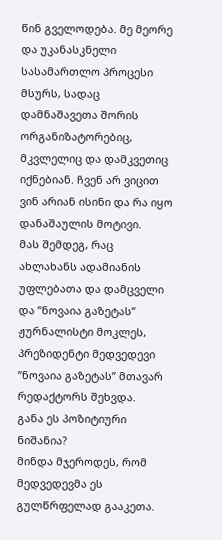წინ გველოდება. მე მეორე და უკანასკნელი სასამართლო პროცესი მსურს, სადაც დამნაშავეთა შორის ორგანიზატორებიც, მკვლელიც და დამკვეთიც იქნებიან. ჩვენ არ ვიცით ვინ არიან ისინი და რა იყო დანაშაულის მოტივი.
მას შემდეგ, რაც ახლახანს ადამიანის უფლებათა და დამცველი და ”ნოვაია გაზეტას” ჟურნალისტი მოკლეს, პრეზიდენტი მედვედევი ”ნოვაია გაზეტას” მთავარ რედაქტორს შეხვდა.
განა ეს პოზიტიური ნიშანია?
მინდა მჯეროდეს, რომ მედვედევმა ეს გულწრფელად გააკეთა.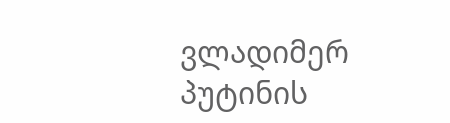ვლადიმერ პუტინის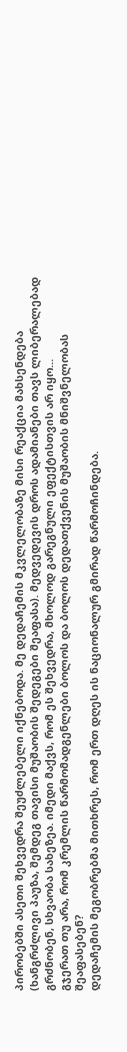პირობებში ასეთი შეხვედრა შეუძლებელი იქნებოდა. მე დედაჩემის მკვლელობაზე მისი რეაქცია მახსენდება (ხანგრძლივი პაუზა, შემდეგ თავისი მუშაობის შედეგები შეაფასა). მედვედევის დროს ადამიანები თავს ლიბერალებად გრძნობენ, სხვაობა სახეზეა. იმედი მაქვს, რომ ეს შეხვედრა, მხოლოდ გარეგნული ეფექტისთვის არ იყო...
გჯერათ თუ არა, რომ კრემლის წარმომადგენლები ბოლოს და ბოლოს დედათქვენის მუშაობის მნიშვნელობას შეაფასებენ?
დედაჩემის მეგობრებმა მითხრეს, რომ ერთ დღეს ის ნაციონალურ გმირად წარმოჩინდება.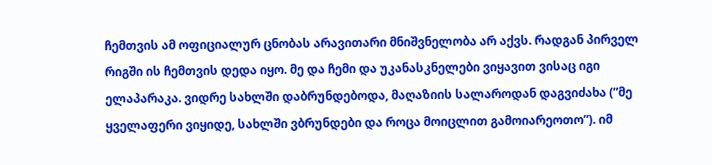ჩემთვის ამ ოფიციალურ ცნობას არავითარი მნიშვნელობა არ აქვს. რადგან პირველ რიგში ის ჩემთვის დედა იყო. მე და ჩემი და უკანასკნელები ვიყავით ვისაც იგი ელაპარაკა. ვიდრე სახლში დაბრუნდებოდა, მაღაზიის სალაროდან დაგვიძახა (”მე ყველაფერი ვიყიდე, სახლში ვბრუნდები და როცა მოიცლით გამოიარეოთო”). იმ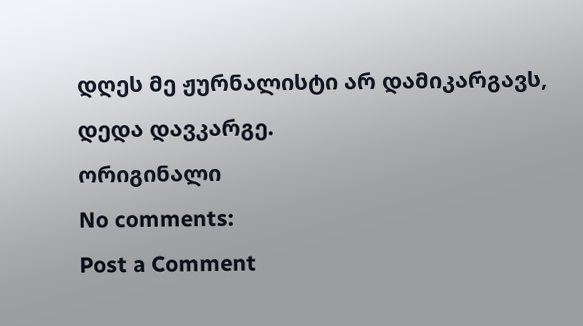დღეს მე ჟურნალისტი არ დამიკარგავს, დედა დავკარგე.
ორიგინალი
No comments:
Post a Comment